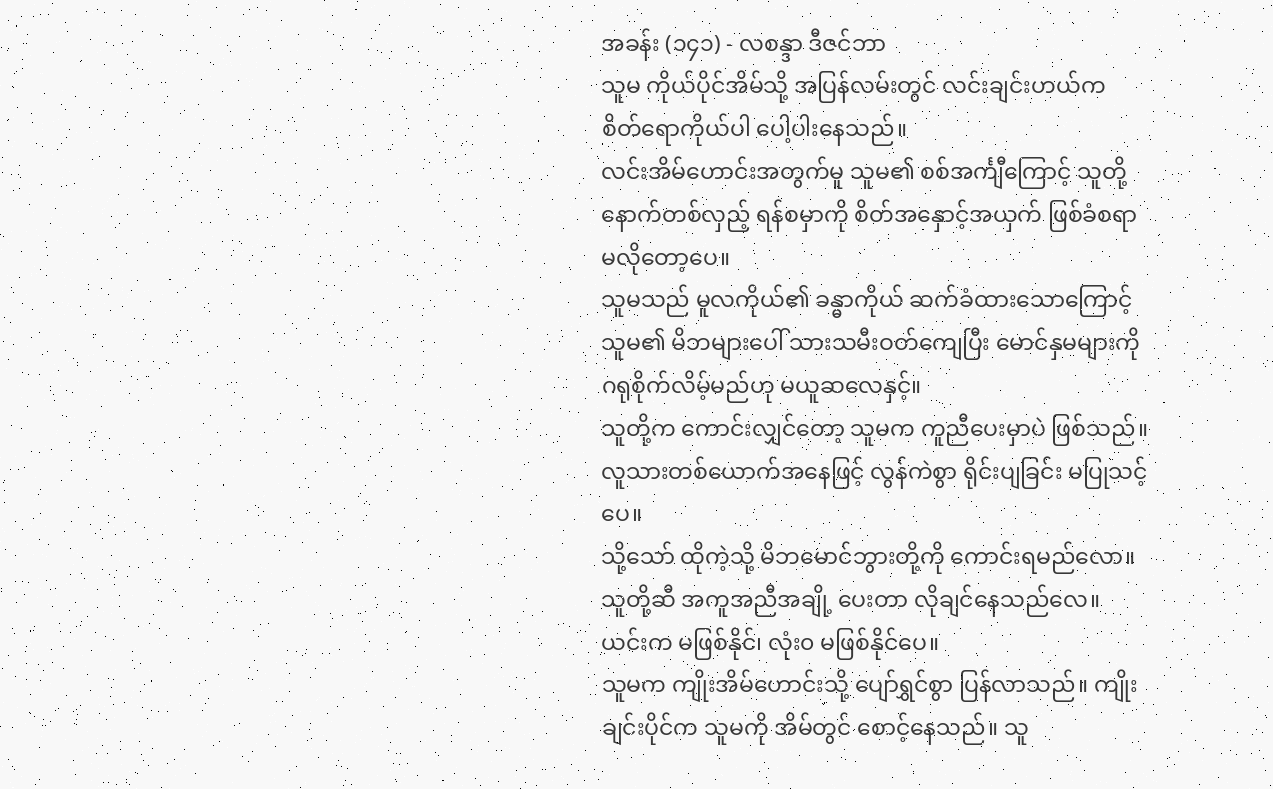အခန်း (၁၄၁) - လစန္ဒာ ဒီဇင်ဘာ
သူမ ကိုယ်ပိုင်အိမ်သို့ အပြန်လမ်းတွင် လင်းချင်းဟယ်က စိတ်ရောကိုယ်ပါ ပေါ့ပါးနေသည်။
လင်းအိမ်ဟောင်းအတွက်မူ သူမ၏ စစ်အင်္ကျီကြောင့် သူတို့ နောက်တစ်လှည့် ရန်စမှာကို စိတ်အနှောင့်အယှက် ဖြစ်ခံစရာ မလိုတော့ပေ။
သူမသည် မူလကိုယ်၏ ခန္ဓာကိုယ် ဆက်ခံထားသောကြောင့် သူမ၏ မိဘများပေါ် သားသမီးဝတ်ကျေပြီး မောင်နှမများကို ဂရုစိုက်လိမ့်မည်ဟု မယူဆလေနှင့်။
သူတို့က ကောင်းလျှင်တော့ သူမက ကူညီပေးမှာပဲ ဖြစ်သည်။ လူသားတစ်ယောက်အနေဖြင့် လွန်ကဲစွာ ရိုင်းပျခြင်း မပြုသင့်ပေ။
သို့သော် ထိုကဲ့သို့ မိဘမောင်ဘွားတို့ကို ကောင်းရမည်လော။
သူတို့ဆီ အကူအညီအချို့ ပေးတာ လိုချင်နေသည်လေ။ ယင်းက မဖြစ်နိုင်၊ လုံး၀ မဖြစ်နိုင်ပေ။
သူမက ကျိုးအိမ်ဟောင်းသို့ ပျော်ရွှင်စွာ ပြန်လာသည်။ ကျိုးချင်းပိုင်က သူမကို အိမ်တွင် စောင့်နေသည်။ သူ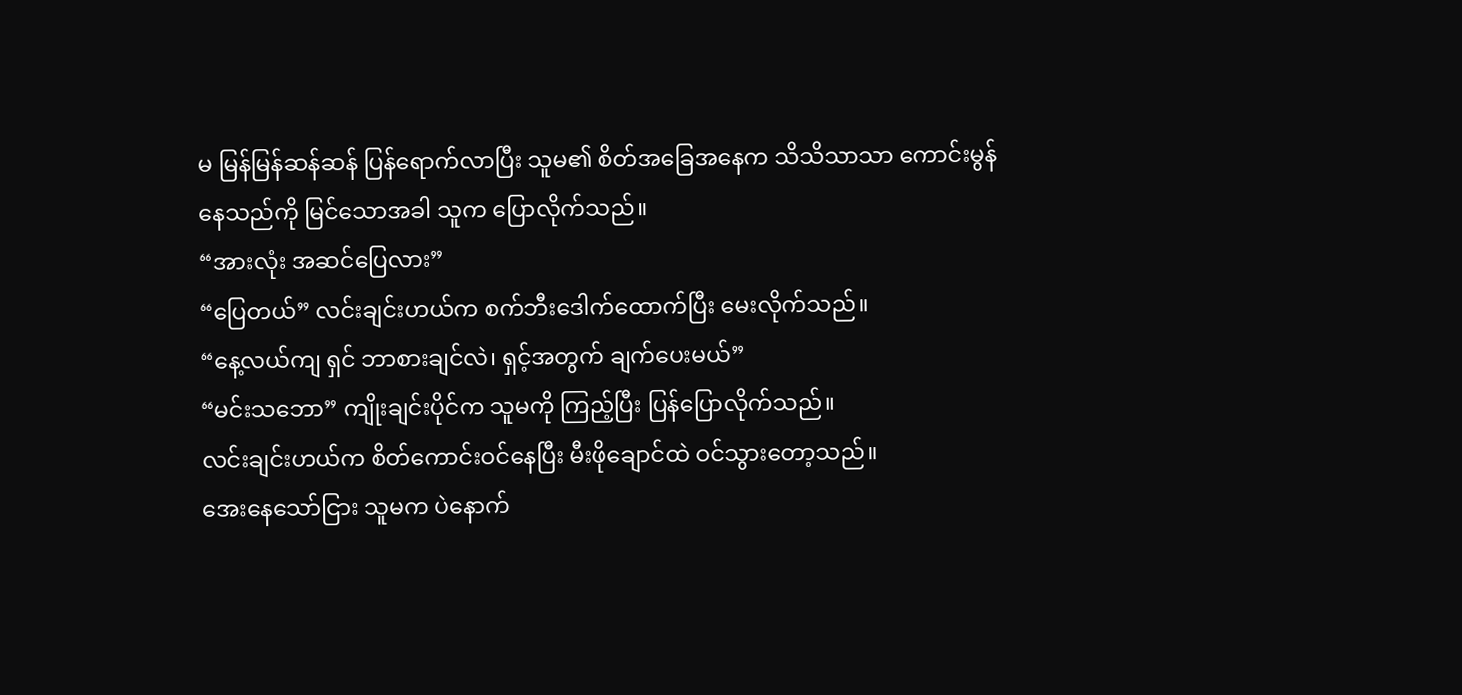မ မြန်မြန်ဆန်ဆန် ပြန်ရောက်လာပြီး သူမ၏ စိတ်အခြေအနေက သိသိသာသာ ကောင်းမွန်နေသည်ကို မြင်သောအခါ သူက ပြောလိုက်သည်။
“အားလုံး အဆင်ပြေလား”
“ပြေတယ်” လင်းချင်းဟယ်က စက်ဘီးဒေါက်ထောက်ပြီး မေးလိုက်သည်။
“နေ့လယ်ကျ ရှင် ဘာစားချင်လဲ၊ ရှင့်အတွက် ချက်ပေးမယ်”
“မင်းသဘော” ကျိုးချင်းပိုင်က သူမကို ကြည့်ပြီး ပြန်ပြောလိုက်သည်။
လင်းချင်းဟယ်က စိတ်ကောင်းဝင်နေပြီး မီးဖိုချောင်ထဲ ဝင်သွားတော့သည်။
အေးနေသော်ငြား သူမက ပဲနောက်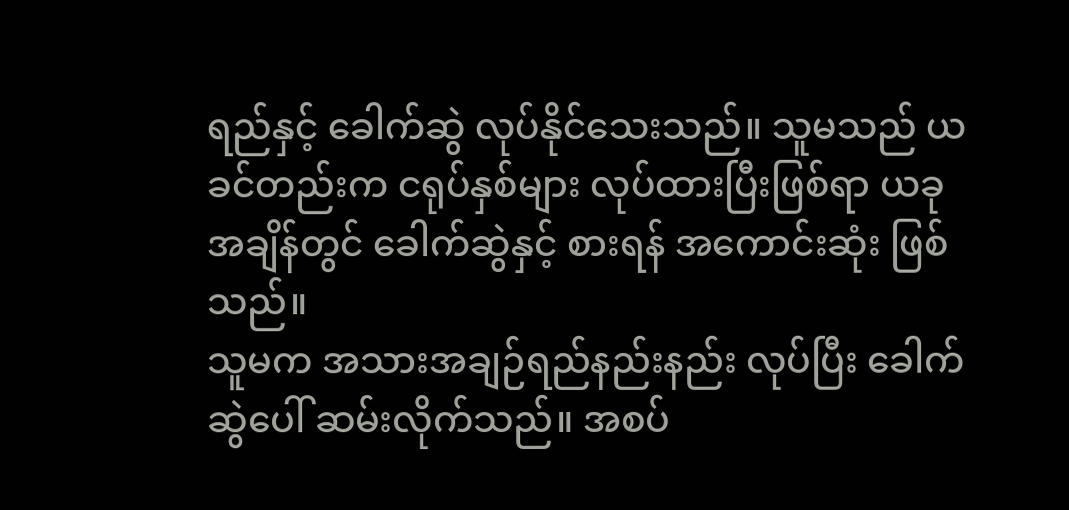ရည်နှင့် ခေါက်ဆွဲ လုပ်နိုင်သေးသည်။ သူမသည် ယခင်တည်းက ငရုပ်နှစ်များ လုပ်ထားပြီးဖြစ်ရာ ယခုအချိန်တွင် ခေါက်ဆွဲနှင့် စားရန် အကောင်းဆုံး ဖြစ်သည်။
သူမက အသားအချဉ်ရည်နည်းနည်း လုပ်ပြီး ခေါက်ဆွဲပေါ် ဆမ်းလိုက်သည်။ အစပ်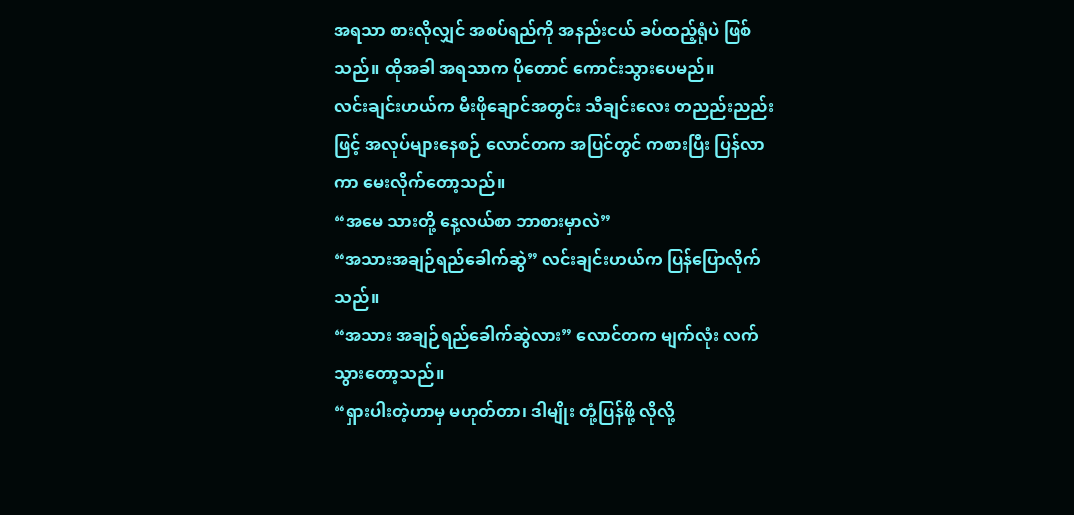အရသာ စားလိုလျှင် အစပ်ရည်ကို အနည်းငယ် ခပ်ထည့်ရုံပဲ ဖြစ်သည်။ ထိုအခါ အရသာက ပိုတောင် ကောင်းသွားပေမည်။
လင်းချင်းဟယ်က မီးဖိုချောင်အတွင်း သီချင်းလေး တညည်းညည်းဖြင့် အလုပ်များနေစဉ် လောင်တက အပြင်တွင် ကစားပြီး ပြန်လာကာ မေးလိုက်တော့သည်။
“အမေ သားတို့ နေ့လယ်စာ ဘာစားမှာလဲ”
“အသားအချဉ်ရည်ခေါက်ဆွဲ” လင်းချင်းဟယ်က ပြန်ပြောလိုက်သည်။
“အသား အချဉ်ရည်ခေါက်ဆွဲလား” လောင်တက မျက်လုံး လက်သွားတော့သည်။
“ရှားပါးတဲ့ဟာမှ မဟုတ်တာ၊ ဒါမျိုး တုံ့ပြန်ဖို့ လိုလို့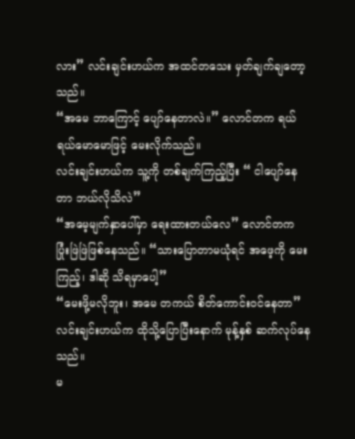လား” လင်းချင်းဟယ်က အထင်တသေး မှတ်ချက်ချတော့သည်။
“အမေ ဘာကြောင့် ပျော်နေတာလဲ။” လောင်တက ရယ်ရယ်မောမောဖြင့် မေးလိုက်သည်။
လင်းချင်းဟယ်က သူ့ကို တစ်ချက်ကြည့်ပြီး “ ငါပျော်နေတာ ဘယ်လိုသိလဲ”
“အမေ့မျက်နှာပေါ်မှာ ရေးထားတယ်လေ” လောင်တက ပြုံးဖြဲဖြဲဖြစ်နေသည်။ “သားပြောတာမယုံရင် အဖေ့ကို မေးကြည့်၊ ဒါဆို သိရမှာပေါ့”
“မေးဖို့မလိုဘူး၊ အမေ တကယ် စိတ်ကောင်းဝင်နေတာ” လင်းချင်းဟယ်က ထိုသို့ပြောပြီးနောက် မုန့်နှစ် ဆက်လုပ်နေသည်။
မ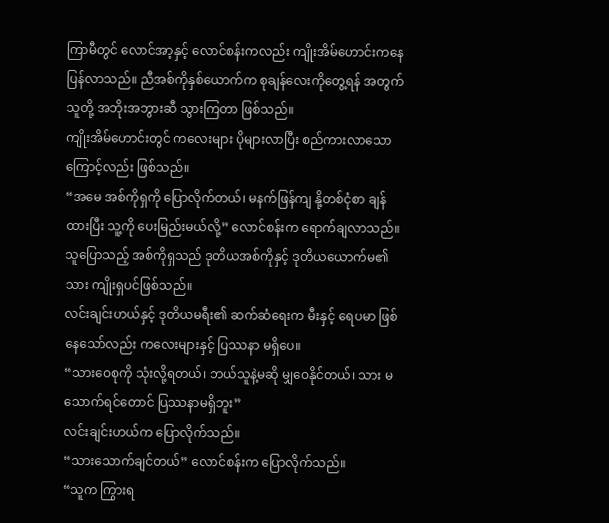ကြာမီတွင် လောင်အာ့နှင့် လောင်စန်းကလည်း ကျိုးအိမ်ဟောင်းကနေ ပြန်လာသည်။ ညီအစ်ကိုနှစ်ယောက်က စုချန်လေးကိုတွေ့ရန် အတွက် သူတို့ အဘိုးအဘွားဆီ သွားကြတာ ဖြစ်သည်။
ကျိုးအိမ်ဟောင်းတွင် ကလေးများ ပိုများလာပြီး စည်ကားလာသောကြောင့်လည်း ဖြစ်သည်။
“အမေ အစ်ကိုရှကို ပြောလိုက်တယ်၊ မနက်ဖြန်ကျ နို့တစ်ငုံစာ ချန်ထားပြီး သူ့ကို ပေးမြည်းမယ်လို့” လောင်စန်းက ရောက်ချလာသည်။
သူပြောသည့် အစ်ကိုရှသည် ဒုတိယအစ်ကိုနှင့် ဒုတိယယောက်မ၏ သား ကျိုးရှပင်ဖြစ်သည်။
လင်းချင်းဟယ်နှင့် ဒုတိယမရီး၏ ဆက်ဆံရေးက မီးနှင့် ရေပမာ ဖြစ်နေသော်လည်း ကလေးများနှင့် ပြဿနာ မရှိပေ။
“သားဝေစုကို သုံးလို့ရတယ်၊ ဘယ်သူနဲ့မဆို မျှဝေနိုင်တယ်၊ သား မသောက်ရင်တောင် ပြဿနာမရှိဘူး”
လင်းချင်းဟယ်က ပြောလိုက်သည်။
“သားသောက်ချင်တယ်” လောင်စန်းက ပြောလိုက်သည်။
“သူက ကြွားရ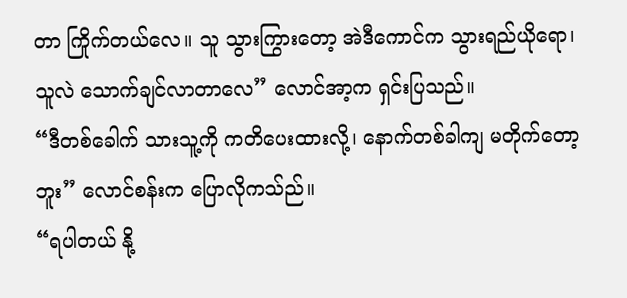တာ ကြိုက်တယ်လေ။ သူ သွားကြွားတော့ အဲဒီကောင်က သွားရည်ယိုရော၊ သူလဲ သောက်ချင်လာတာလေ” လောင်အာ့က ရှင်းပြသည်။
“ဒီတစ်ခေါက် သားသူ့ကို ကတိပေးထားလို့၊ နောက်တစ်ခါကျ မတိုက်တော့ဘူး” လောင်စန်းက ပြောလိုကသ်ည်။
“ရပါတယ် နို့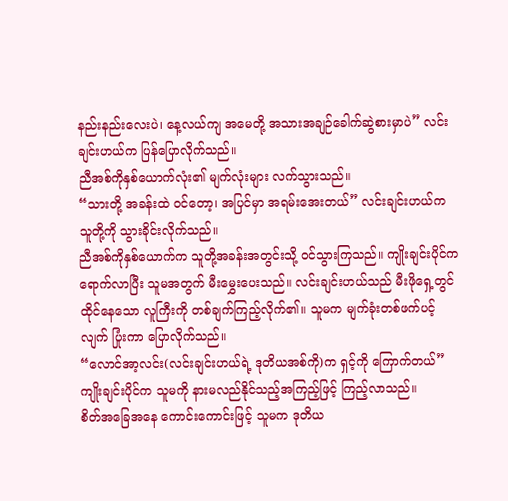နည်းနည်းလေးပဲ၊ နေ့လယ်ကျ အမေတို့ အသားအချဉ်ခေါက်ဆွဲစားမှာပဲ” လင်းချင်းဟယ်က ပြန်ပြောလိုက်သည်။
ညီအစ်ကိုနှစ်ယောက်လုံး၏ မျက်လုံးများ လက်သွားသည်။
“သားတို့ အခန်းထဲ ဝင်တော့၊ အပြင်မှာ အရမ်းအေးတယ်” လင်းချင်းဟယ်က သူတို့ကို သွားခိုင်းလိုက်သည်။
ညီအစ်ကိုနှစ်ယောက်က သူတို့အခန်းအတွင်းသို့ ဝင်သွားကြသည်။ ကျိုးချင်းပိုင်က ရောက်လာပြီး သူမအတွက် မီးမွှေးပေးသည်။ လင်းချင်းဟယ်သည် မီးဖိုရှေ့တွင် ထိုင်နေသော လူကြီးကို တစ်ချက်ကြည့်လိုက်၏။ သူမက မျက်ခုံးတစ်ဖက်ပင့်လျက် ပြုံးကာ ပြောလိုက်သည်။
“လောင်အာ့လင်း(လင်းချင်းဟယ်ရဲ့ ဒုတိယအစ်ကို)က ရှင့်ကို ကြောက်တယ်”
ကျိုးချင်းပိုင်က သူမကို နားမလည်နိုင်သည့်အကြည့်ဖြင့် ကြည့်လာသည်။
စိတ်အခြေအနေ ကောင်းကောင်းဖြင့် သူမက ဒုတိယ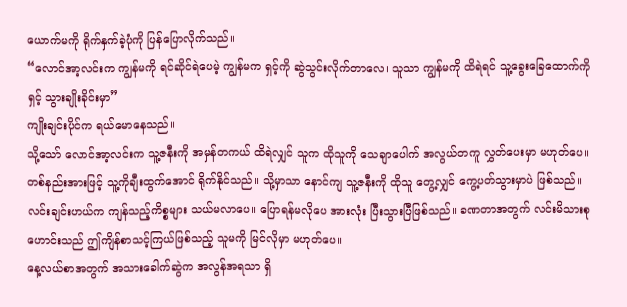ယောက်မကို ရိုက်နှက်ခဲ့ပုံကို ပြန်ပြောလိုက်သည်။
“လောင်အာ့လင်းက ကျွန်မကို ရင်ဆိုင်ရဲပေမဲ့ ကျွန်မက ရှင့်ကို ဆွဲသွင်းလိုက်တာလေ၊ သူသာ ကျွန်မကို ထိရဲရင် သူ့ခွေးခြေထောက်ကို ရှင့် သွားချိုးခိုင်းမှာ”
ကျိုးချင်းပိုင်က ရယ်မောနေသည်။
သို့သော် လောင်အာ့လင်းက သူ့ဇနီးကို အမှန်တကယ် ထိရဲလျှင် သူက ထိုသူကို သေချာပေါက် အလွယ်တကူ လွှတ်ပေးမှာ မဟုတ်ပေ။ တစ်နည်းအားဖြင့် သူ့ကိုချီးထွက်အောင် ရိုက်နိုင်သည်။ သို့မှာသာ နောင်ကျ သူ့ဇနီးကို ထိုသူ တွေ့လျှင် ကွေ့ပတ်သွားမှာပဲ ဖြစ်သည်။
လင်းချင်းဟယ်က ကျန်သည့်ကိစ္စများ သယ်မလာပေ။ ပြောရန်မလိုပေ အားလုံး ပြီးသွားပြီဖြစ်သည်။ ခဏတာအတွက် လင်းမိသားစုဟောင်းသည် ဤကျိန်စာသင့်ကြယ်ဖြစ်သည့် သူမကို မြင်လိုမှာ မဟုတ်ပေ။
နေ့လယ်စာအတွက် အသားခေါက်ဆွဲက အလွန်အရသာ ရှိ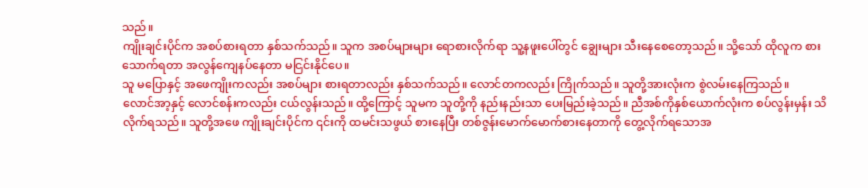သည်။
ကျိုးချင်းပိုင်က အစပ်စားရတာ နှစ်သက်သည်။ သူက အစပ်များများ ရောစားလိုက်ရာ သူ့နဖူးပေါ်တွင် ချွေးများ သီးနေစေတော့သည်။ သို့သော် ထိုလူက စားသောက်ရတာ အလွန်ကျေနပ်နေတာ မငြင်းနိုင်ပေ။
သူ မပြောနှင့် အဖေကျိုးကလည်း အစပ်များ စားရတာလည်း နှစ်သက်သည်။ လောင်တကလည်း ကြိုက်သည်။ သူတို့အားလုံးက စွဲလမ်းနေကြသည်။
လောင်အာ့နှင့် လောင်စန်းကလည်း ငယ်လွန်းသည်။ ထို့ကြောင့် သူမက သူတို့ကို နည်းနည်းသာ ပေးမြည်းခဲ့သည်။ ညီအစ်ကိုနှစ်ယောက်လုံးက စပ်လွန်းမှန်း သိလိုက်ရသည်။ သူတို့အဖေ ကျိုးချင်းပိုင်က ၎င်းကို ထမင်းသဖွယ် စားနေပြီး တစ်ဇွန်းမောက်မောက်စားနေတာကို တွေ့လိုက်ရသောအ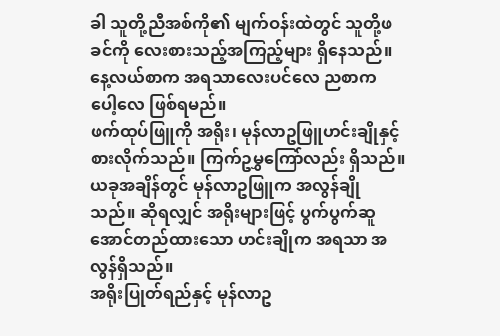ခါ သူတို့ညီအစ်ကို၏ မျက်ဝန်းထဲတွင် သူတို့ဖခင်ကို လေးစားသည့်အကြည့်များ ရှိနေသည်။
နေ့လယ်စာက အရသာလေးပင်လေ ညစာက ပေါ့လေ ဖြစ်ရမည်။
ဖက်ထုပ်ဖြူကို အရိုး၊ မုန်လာဥဖြူဟင်းချိုနှင့် စားလိုက်သည်။ ကြက်ဥမွှကြော်လည်း ရှိသည်။
ယခုအချိန်တွင် မုန်လာဥဖြူက အလွန်ချိုသည်။ ဆိုရလျှင် အရိုးများဖြင့် ပွက်ပွက်ဆူအောင်တည်ထားသော ဟင်းချိုက အရသာ အလွန်ရှိသည်။
အရိုးပြုတ်ရည်နှင့် မုန်လာဥ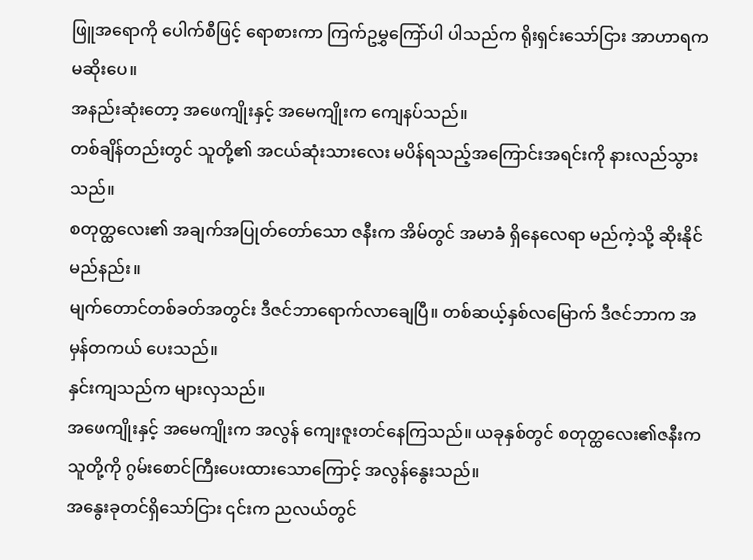ဖြူအရောကို ပေါက်စီဖြင့် ရောစားကာ ကြက်ဥမွှကြော်ပါ ပါသည်က ရိုးရှင်းသော်ငြား အာဟာရက မဆိုးပေ။
အနည်းဆုံးတော့ အဖေကျိုးနှင့် အမေကျိုးက ကျေနပ်သည်။
တစ်ချိန်တည်းတွင် သူတို့၏ အငယ်ဆုံးသားလေး မပိန်ရသည့်အကြောင်းအရင်းကို နားလည်သွားသည်။
စတုတ္ထလေး၏ အချက်အပြုတ်တော်သော ဇနီးက အိမ်တွင် အမာခံ ရှိနေလေရာ မည်ကဲ့သို့ ဆိုးနိုင်မည်နည်း။
မျက်တောင်တစ်ခတ်အတွင်း ဒီဇင်ဘာရောက်လာချေပြီ။ တစ်ဆယ့်နှစ်လမြောက် ဒီဇင်ဘာက အမှန်တကယ် ပေးသည်။
နှင်းကျသည်က များလှသည်။
အဖေကျိုးနှင့် အမေကျိုးက အလွန် ကျေးဇူးတင်နေကြသည်။ ယခုနှစ်တွင် စတုတ္ထလေး၏ဇနီးက သူတို့ကို ဂွမ်းစောင်ကြီးပေးထားသောကြောင့် အလွန်နွေးသည်။
အနွေးခုတင်ရှိသော်ငြား ၎င်းက ညလယ်တွင်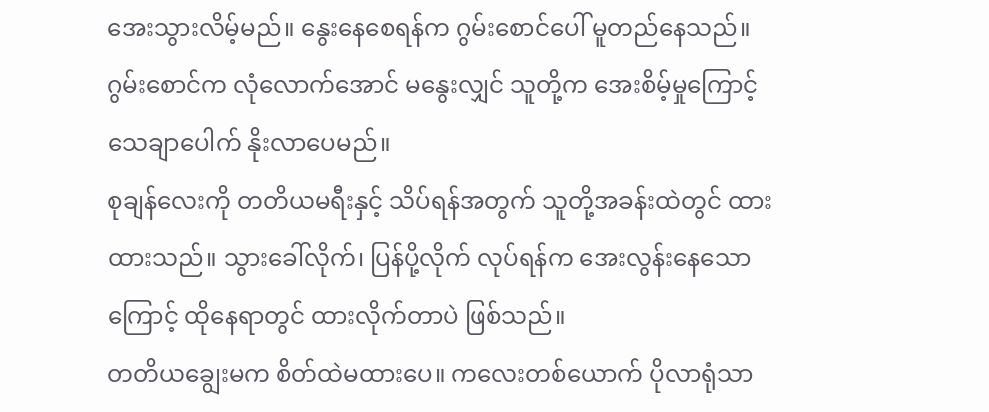အေးသွားလိမ့်မည်။ နွေးနေစေရန်က ဂွမ်းစောင်ပေါ် မူတည်နေသည်။ ဂွမ်းစောင်က လုံလောက်အောင် မနွေးလျှင် သူတို့က အေးစိမ့်မှုကြောင့် သေချာပေါက် နိုးလာပေမည်။
စုချန်လေးကို တတိယမရီးနှင့် သိပ်ရန်အတွက် သူတို့အခန်းထဲတွင် ထားထားသည်။ သွားခေါ်လိုက်၊ ပြန်ပို့လိုက် လုပ်ရန်က အေးလွန်းနေသောကြောင့် ထိုနေရာတွင် ထားလိုက်တာပဲ ဖြစ်သည်။
တတိယချွေးမက စိတ်ထဲမထားပေ။ ကလေးတစ်ယောက် ပိုလာရုံသာ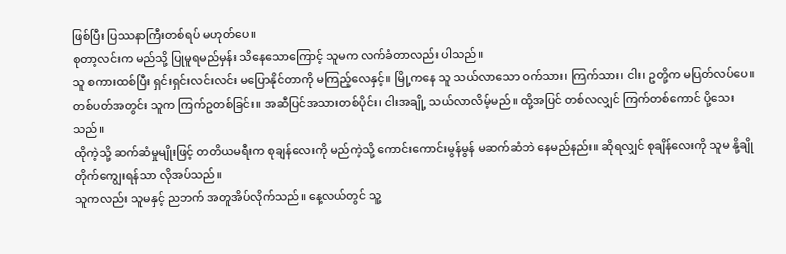ဖြစ်ပြီး ပြဿနာကြီးတစ်ရပ် မဟုတ်ပေ။
စုတာ့လင်းက မည်သို့ ပြုမူရမည်မှန်း သိနေသောကြောင့် သူမက လက်ခံတာလည်း ပါသည်။
သူ စကားထစ်ပြီး ရှင်းရှင်းလင်းလင်း မပြောနိုင်တာကို မကြည့်လေနှင့်။ မြို့ကနေ သူ သယ်လာသော ဝက်သား၊ ကြက်သား၊ ငါး၊ ဥတို့က မပြတ်လပ်ပေ။
တစ်ပတ်အတွင်း သူက ကြက်ဥတစ်ခြင်း။ အဆီပြင်အသားတစ်ပိုင်း၊ ငါးအချို့ သယ်လာလိမ့်မည်။ ထို့အပြင် တစ်လလျှင် ကြက်တစ်ကောင် ပို့သေးသည်။
ထိုကဲ့သို့ ဆက်ဆံမှုမျိုးဖြင့် တတိယမရီးက စုချန်လေးကို မည်ကဲ့သို့ ကောင်းကောင်းမွန်မွန် မဆက်ဆံဘဲ နေမည်နည်း။ ဆိုရလျှင် စုချိန်လေးကို သူမ နို့ချိုတိုက်ကျွေးရန်သာ လိုအပ်သည်။
သူကလည်း သူမနှင့် ညဘက် အတူအိပ်လိုက်သည်။ နေ့လယ်တွင် သူ့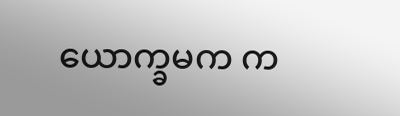ယောက္ခမက က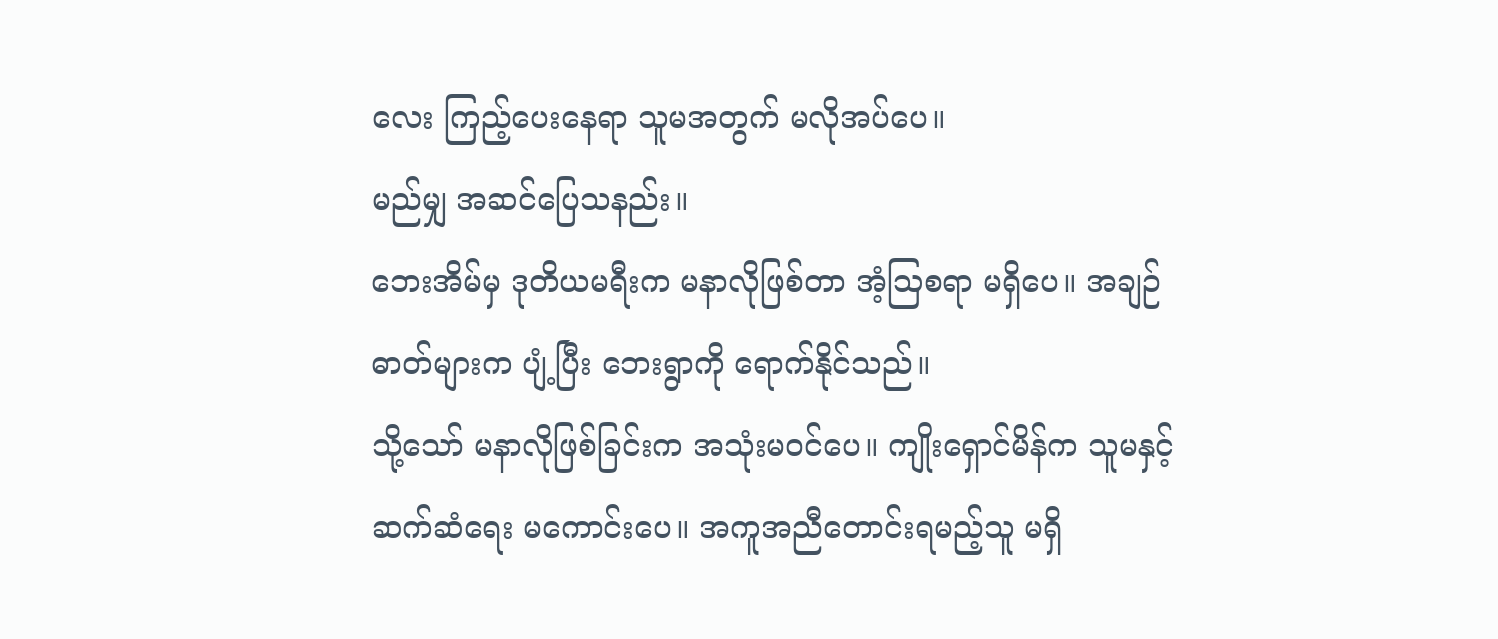လေး ကြည့်ပေးနေရာ သူမအတွက် မလိုအပ်ပေ။
မည်မျှ အဆင်ပြေသနည်း။
ဘေးအိမ်မှ ဒုတိယမရီးက မနာလိုဖြစ်တာ အံ့ဩစရာ မရှိပေ။ အချဉ်ဓာတ်များက ပျံ့ပြီး ဘေးရွာကို ရောက်နိုင်သည်။
သို့သော် မနာလိုဖြစ်ခြင်းက အသုံးမဝင်ပေ။ ကျိုးရှောင်မိန်က သူမနှင့် ဆက်ဆံရေး မကောင်းပေ။ အကူအညီတောင်းရမည့်သူ မရှိ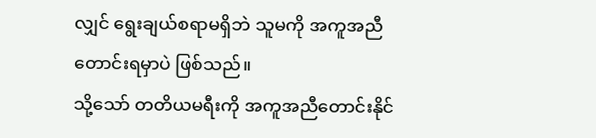လျှင် ရွေးချယ်စရာမရှိဘဲ သူမကို အကူအညီတောင်းရမှာပဲ ဖြစ်သည်။
သို့သော် တတိယမရီးကို အကူအညီတောင်းနိုင်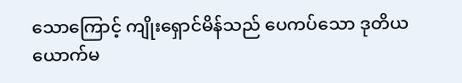သောကြောင့် ကျိုးရှောင်မိန်သည် ပေကပ်သော ဒုတိယယောက်မ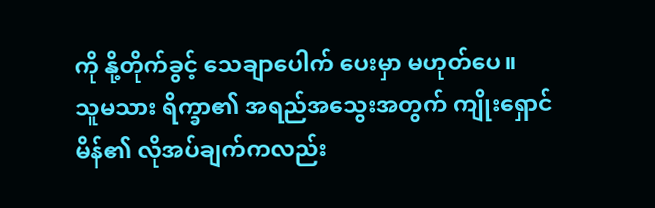ကို နို့တိုက်ခွင့် သေချာပေါက် ပေးမှာ မဟုတ်ပေ။
သူမသား ရိက္ခာ၏ အရည်အသွေးအတွက် ကျိုးရှောင်မိန်၏ လိုအပ်ချက်ကလည်း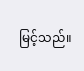မြင့်သည်။